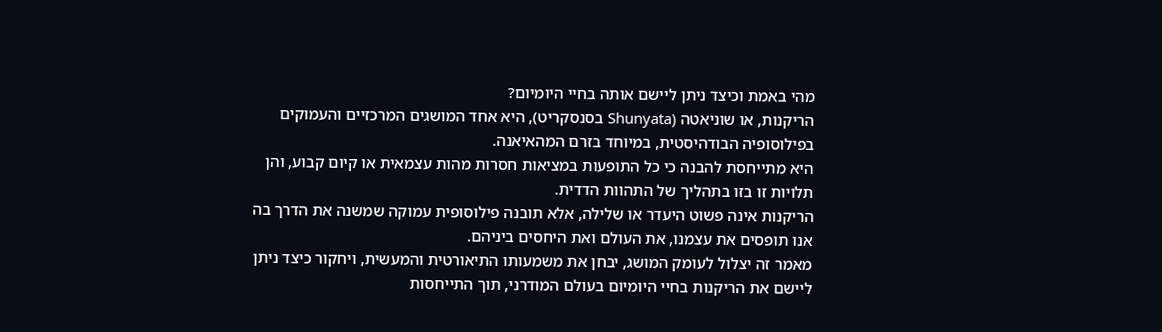מהי באמת וכיצד ניתן ליישם אותה בחיי היומיום?
הריקנות, או שוניאטה (Shunyata בסנסקריט), היא אחד המושגים המרכזיים והעמוקים בפילוסופיה הבודהיסטית, במיוחד בזרם המהאיאנה.
היא מתייחסת להבנה כי כל התופעות במציאות חסרות מהות עצמאית או קיום קבוע, והן תלויות זו בזו בתהליך של התהוות הדדית.
הריקנות אינה פשוט היעדר או שלילה, אלא תובנה פילוסופית עמוקה שמשנה את הדרך בה אנו תופסים את עצמנו, את העולם ואת היחסים ביניהם.
מאמר זה יצלול לעומק המושג, יבחן את משמעותו התיאורטית והמעשית, ויחקור כיצד ניתן ליישם את הריקנות בחיי היומיום בעולם המודרני, תוך התייחסות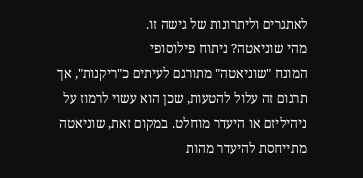לאתגרים וליתרונות של גישה זו.
מהי שוניאטה? ניתוח פילוסופי
המונח "שוניאטה" מתורגם לעיתים כ"ריקנות", אך תרגום זה עלול להטעות, שכן הוא עשוי לרמוז על ניהיליזם או היעדר מוחלט. במקום זאת, שוניאטה מתייחסת להיעדר מהות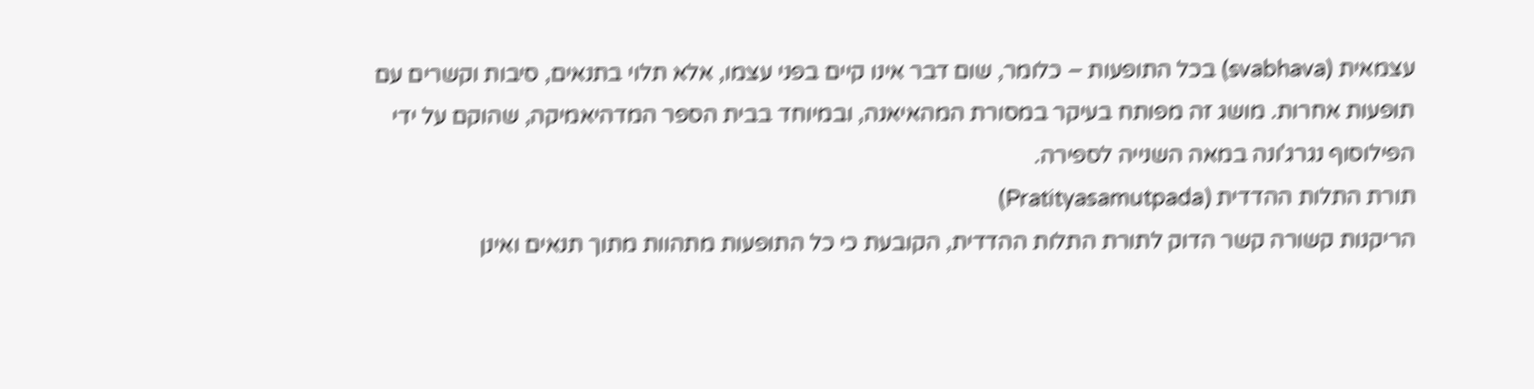עצמאית (svabhava) בכל התופעות – כלומר, שום דבר אינו קיים בפני עצמו, אלא תלוי בתנאים, סיבות וקשרים עם תופעות אחרות. מושג זה מפותח בעיקר במסורת המהאיאנה, ובמיוחד בבית הספר המדהיאמיקה, שהוקם על ידי הפילוסוף נגרג'ונה במאה השנייה לספירה.
תורת התלות ההדדית (Pratityasamutpada)
הריקנות קשורה קשר הדוק לתורת התלות ההדדית, הקובעת כי כל התופעות מתהוות מתוך תנאים ואינן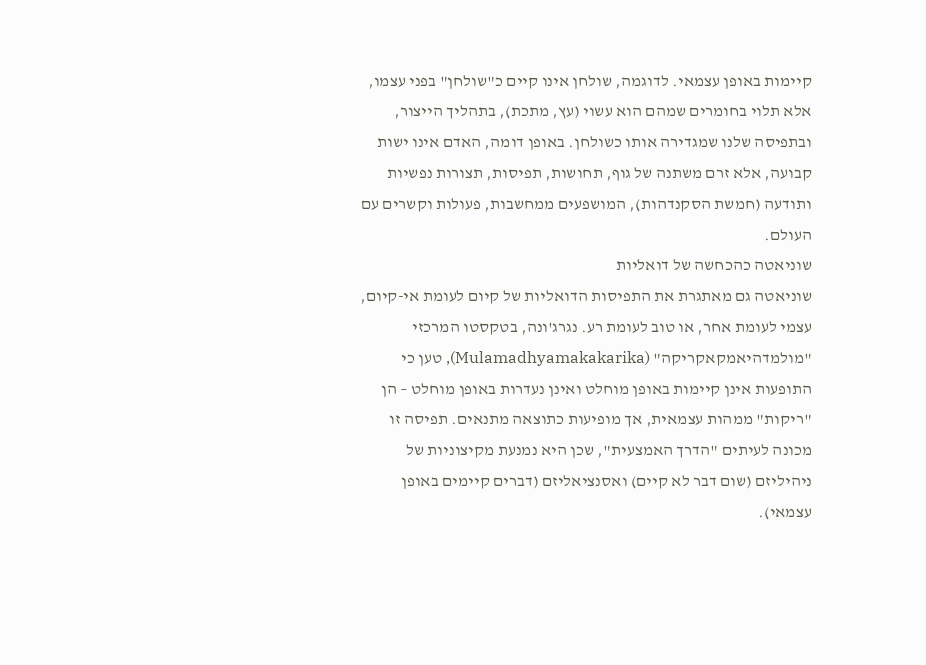קיימות באופן עצמאי. לדוגמה, שולחן אינו קיים כ"שולחן" בפני עצמו, אלא תלוי בחומרים שמהם הוא עשוי (עץ, מתכת), בתהליך הייצור, ובתפיסה שלנו שמגדירה אותו כשולחן. באופן דומה, האדם אינו ישות קבועה, אלא זרם משתנה של גוף, תחושות, תפיסות, תצורות נפשיות ותודעה (חמשת הסקנדהות), המושפעים ממחשבות, פעולות וקשרים עם העולם.
שוניאטה כהכחשה של דואליות
שוניאטה גם מאתגרת את התפיסות הדואליות של קיום לעומת אי-קיום, עצמי לעומת אחר, או טוב לעומת רע. נגרג'ונה, בטקסטו המרכזי "מולמדהיאמקאקריקה" (Mulamadhyamakakarika), טען כי התופעות אינן קיימות באופן מוחלט ואינן נעדרות באופן מוחלט – הן "ריקות" ממהות עצמאית, אך מופיעות כתוצאה מתנאים. תפיסה זו מכונה לעיתים "הדרך האמצעית", שכן היא נמנעת מקיצוניות של ניהיליזם (שום דבר לא קיים) ואסנציאליזם (דברים קיימים באופן עצמאי).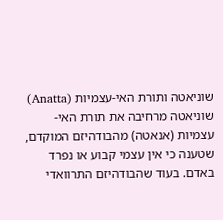שוניאטה ותורת האי-עצמיות (Anatta)
שוניאטה מרחיבה את תורת האי-עצמיות (אנאטה) מהבודהיזם המוקדם, שטענה כי אין עצמי קבוע או נפרד באדם. בעוד שהבודהיזם התרוואדי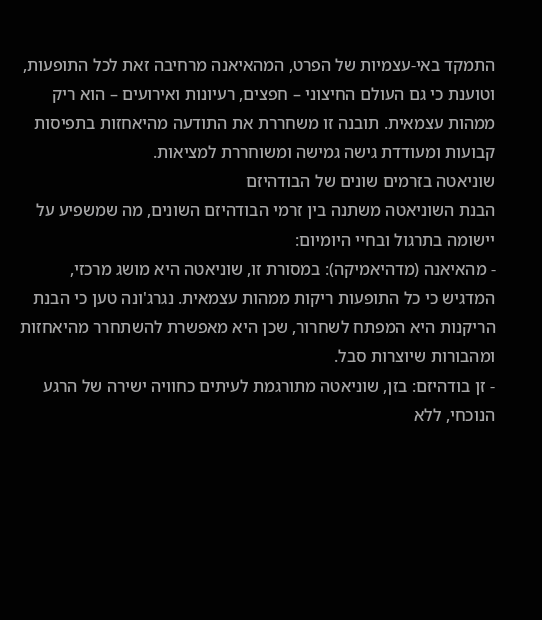התמקד באי-עצמיות של הפרט, המהאיאנה מרחיבה זאת לכל התופעות, וטוענת כי גם העולם החיצוני – חפצים, רעיונות ואירועים – הוא ריק ממהות עצמאית. תובנה זו משחררת את התודעה מהיאחזות בתפיסות קבועות ומעודדת גישה גמישה ומשוחררת למציאות.
שוניאטה בזרמים שונים של הבודהיזם
הבנת השוניאטה משתנה בין זרמי הבודהיזם השונים, מה שמשפיע על יישומה בתרגול ובחיי היומיום:
- מהאיאנה (מדהיאמיקה): במסורת זו, שוניאטה היא מושג מרכזי, המדגיש כי כל התופעות ריקות ממהות עצמאית. נגרג'ונה טען כי הבנת הריקנות היא המפתח לשחרור, שכן היא מאפשרת להשתחרר מהיאחזות ומהבורות שיוצרות סבל.
- זן בודהיזם: בזן, שוניאטה מתורגמת לעיתים כחוויה ישירה של הרגע הנוכחי, ללא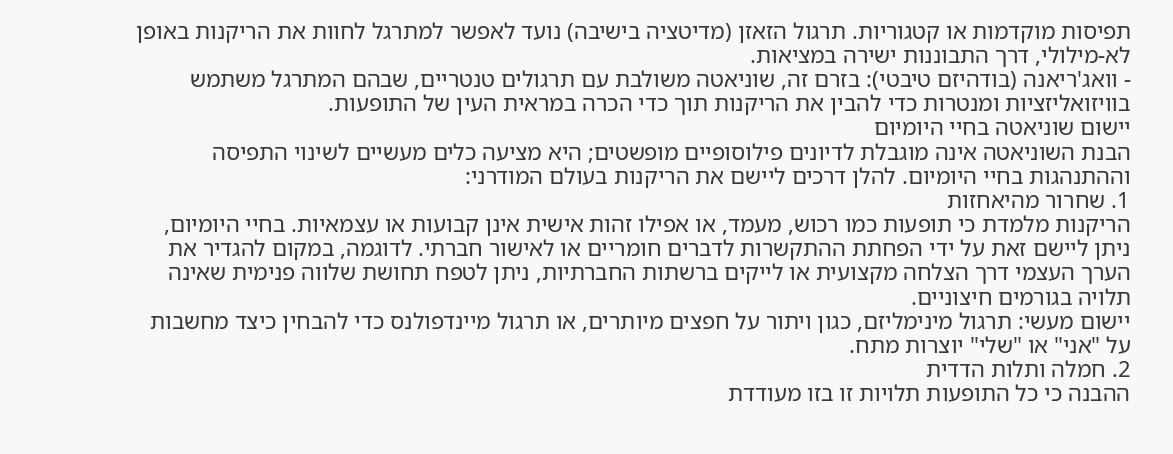תפיסות מוקדמות או קטגוריות. תרגול הזאזן (מדיטציה בישיבה) נועד לאפשר למתרגל לחוות את הריקנות באופן לא-מילולי, דרך התבוננות ישירה במציאות.
- וואג'ריאנה (בודהיזם טיבטי): בזרם זה, שוניאטה משולבת עם תרגולים טנטריים, שבהם המתרגל משתמש בוויזואליזציות ומנטרות כדי להבין את הריקנות תוך כדי הכרה במראית העין של התופעות.
יישום שוניאטה בחיי היומיום
הבנת השוניאטה אינה מוגבלת לדיונים פילוסופיים מופשטים; היא מציעה כלים מעשיים לשינוי התפיסה וההתנהגות בחיי היומיום. להלן דרכים ליישם את הריקנות בעולם המודרני:
1. שחרור מהיאחזות
הריקנות מלמדת כי תופעות כמו רכוש, מעמד, או אפילו זהות אישית אינן קבועות או עצמאיות. בחיי היומיום, ניתן ליישם זאת על ידי הפחתת ההתקשרות לדברים חומריים או לאישור חברתי. לדוגמה, במקום להגדיר את הערך העצמי דרך הצלחה מקצועית או לייקים ברשתות החברתיות, ניתן לטפח תחושת שלווה פנימית שאינה תלויה בגורמים חיצוניים.
יישום מעשי: תרגול מינימליזם, כגון ויתור על חפצים מיותרים, או תרגול מיינדפולנס כדי להבחין כיצד מחשבות על "אני" או "שלי" יוצרות מתח.
2. חמלה ותלות הדדית
ההבנה כי כל התופעות תלויות זו בזו מעודדת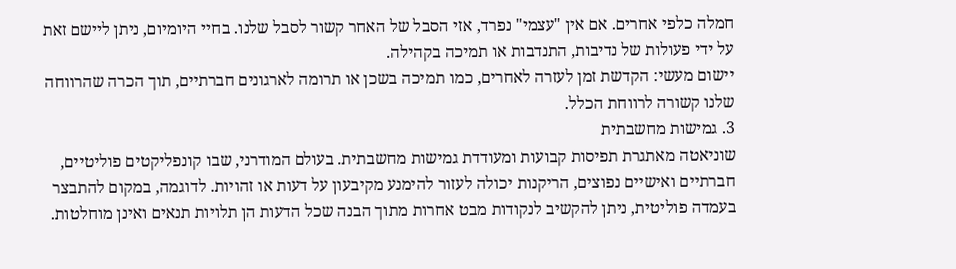חמלה כלפי אחרים. אם אין "עצמי" נפרד, אזי הסבל של האחר קשור לסבל שלנו. בחיי היומיום, ניתן ליישם זאת על ידי פעולות של נדיבות, התנדבות או תמיכה בקהילה.
יישום מעשי: הקדשת זמן לעזרה לאחרים, כמו תמיכה בשכן או תרומה לארגונים חברתיים, תוך הכרה שהרווחה שלנו קשורה לרווחת הכלל.
3. גמישות מחשבתית
שוניאטה מאתגרת תפיסות קבועות ומעודדת גמישות מחשבתית. בעולם המודרני, שבו קונפליקטים פוליטיים, חברתיים ואישיים נפוצים, הריקנות יכולה לעזור להימנע מקיבעון על דעות או זהויות. לדוגמה, במקום להתבצר בעמדה פוליטית, ניתן להקשיב לנקודות מבט אחרות מתוך הבנה שכל הדעות הן תלויות תנאים ואינן מוחלטות.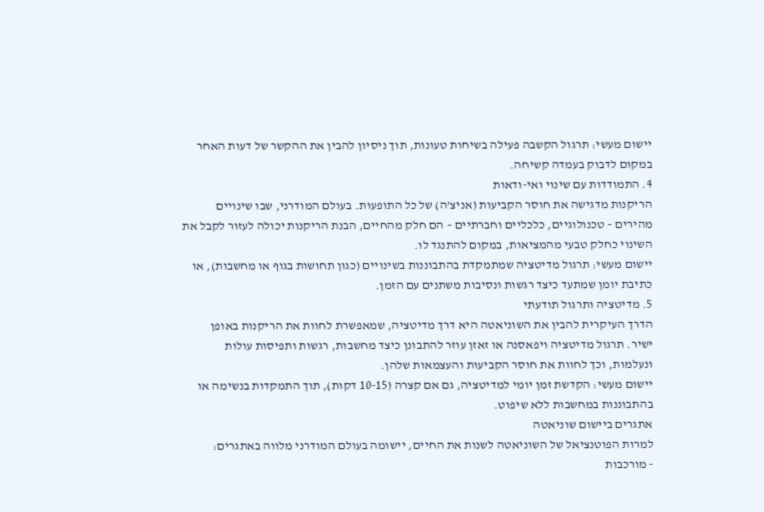יישום מעשי: תרגול הקשבה פעילה בשיחות טעונות, תוך ניסיון להבין את ההקשר של דעות האחר במקום לדבוק בעמדה קשיחה.
4. התמודדות עם שינוי ואי-ודאות
הריקנות מדגישה את חוסר הקביעות (אניצ'ה) של כל התופעות. בעולם המודרני, שבו שינויים מהירים – טכנולוגיים, כלכליים וחברתיים – הם חלק מהחיים, הבנת הריקנות יכולה לעזור לקבל את השינוי כחלק טבעי מהמציאות, במקום להתנגד לו.
יישום מעשי: תרגול מדיטציה שמתמקדת בהתבוננות בשינויים (כגון תחושות בגוף או מחשבות), או כתיבת יומן שמתעד כיצד רגשות ונסיבות משתנים עם הזמן.
5. מדיטציה ותרגול תודעתי
הדרך העיקרית להבין את השוניאטה היא דרך מדיטציה, שמאפשרת לחוות את הריקנות באופן ישיר. תרגול מדיטציה ויפאסנה או זאזן עוזר להתבונן כיצד מחשבות, רגשות ותפיסות עולות ונעלמות, וכך לחוות את חוסר הקביעות והעצמאות שלהן.
יישום מעשי: הקדשת זמן יומי למדיטציה, גם אם קצרה (10-15 דקות), תוך התמקדות בנשימה או בהתבוננות במחשבות ללא שיפוט.
אתגרים ביישום שוניאטה
למרות הפוטנציאל של השוניאטה לשנות את החיים, יישומה בעולם המודרני מלווה באתגרים:
- מורכבות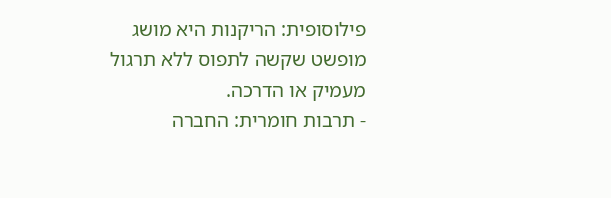פילוסופית: הריקנות היא מושג מופשט שקשה לתפוס ללא תרגול מעמיק או הדרכה.
- תרבות חומרית: החברה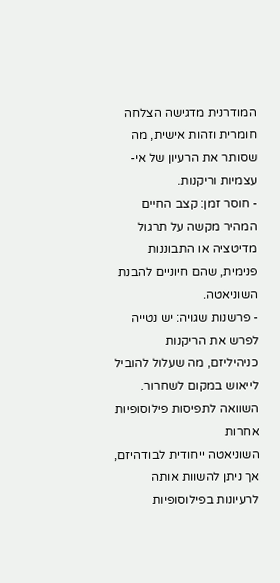המודרנית מדגישה הצלחה חומרית וזהות אישית, מה שסותר את הרעיון של אי-עצמיות וריקנות.
- חוסר זמן: קצב החיים המהיר מקשה על תרגול מדיטציה או התבוננות פנימית, שהם חיוניים להבנת השוניאטה.
- פרשנות שגויה: יש נטייה לפרש את הריקנות כניהיליזם, מה שעלול להוביל לייאוש במקום לשחרור.
השוואה לתפיסות פילוסופיות אחרות
השוניאטה ייחודית לבודהיזם, אך ניתן להשוות אותה לרעיונות בפילוסופיות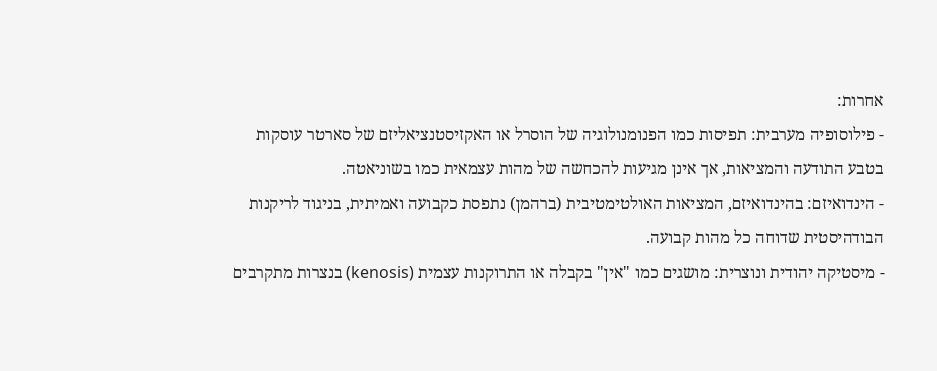אחרות:
- פילוסופיה מערבית: תפיסות כמו הפנומנולוגיה של הוסרל או האקזיסטנציאליזם של סארטר עוסקות בטבע התודעה והמציאות, אך אינן מגיעות להכחשה של מהות עצמאית כמו בשוניאטה.
- הינדואיזם: בהינדואיזם, המציאות האולטימטיבית (ברהמן) נתפסת כקבועה ואמיתית, בניגוד לריקנות הבודהיסטית שדוחה כל מהות קבועה.
- מיסטיקה יהודית ונוצרית: מושגים כמו "אין" בקבלה או התרוקנות עצמית (kenosis) בנצרות מתקרבים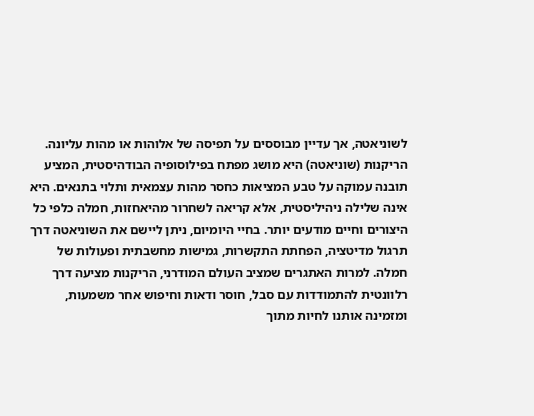לשוניאטה, אך עדיין מבוססים על תפיסה של אלוהות או מהות עליונה.
הריקנות (שוניאטה) היא מושג מפתח בפילוסופיה הבודהיסטית, המציע תובנה עמוקה על טבע המציאות כחסר מהות עצמאית ותלוי בתנאים. היא אינה שלילה ניהיליסטית, אלא קריאה לשחרור מהיאחזות, חמלה כלפי כל היצורים וחיים מודעים יותר. בחיי היומיום, ניתן ליישם את השוניאטה דרך תרגול מדיטציה, הפחתת התקשרות, גמישות מחשבתית ופעולות של חמלה. למרות האתגרים שמציב העולם המודרני, הריקנות מציעה דרך רלוונטית להתמודדות עם סבל, חוסר ודאות וחיפוש אחר משמעות, ומזמינה אותנו לחיות מתוך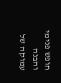חופש פנימי והבנה עמוקה של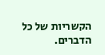הקשריות של כל הדברים.